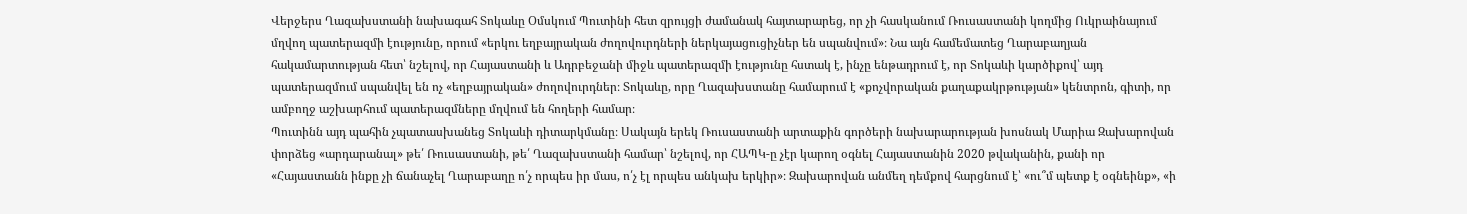Վերջերս Ղազախստանի նախագահ Տոկաևը Օմսկում Պուտինի հետ զրույցի ժամանակ հայտարարեց, որ չի հասկանում Ռուսաստանի կողմից Ուկրաինայում մղվող պատերազմի էությունը, որում «երկու եղբայրական ժողովուրդների ներկայացուցիչներ են սպանվում»։ Նա այն համեմատեց Ղարաբաղյան հակամարտության հետ՝ նշելով, որ Հայաստանի և Ադրբեջանի միջև պատերազմի էությունը հստակ է, ինչը ենթադրում է, որ Տոկաևի կարծիքով՝ այդ պատերազմում սպանվել են ոչ «եղբայրական» ժողովուրդներ։ Տոկաևը, որը Ղազախստանը համարում է «քոչվորական քաղաքակրթության» կենտրոն, գիտի, որ ամբողջ աշխարհում պատերազմները մղվում են հողերի համար։
Պուտինն այդ պահին չպատասխանեց Տոկաևի դիտարկմանը։ Սակայն երեկ Ռուսաստանի արտաքին գործերի նախարարության խոսնակ Մարիա Զախարովան փորձեց «արդարանալ» թե՛ Ռուսաստանի, թե՛ Ղազախստանի համար՝ նշելով, որ ՀԱՊԿ-ը չէր կարող օգնել Հայաստանին 2020 թվականին, քանի որ «Հայաստանն ինքը չի ճանաչել Ղարաբաղը ո՛չ որպես իր մաս, ո՛չ էլ որպես անկախ երկիր»։ Զախարովան անմեղ դեմքով հարցնում է՝ «ու՞մ պետք է օգնեինք», «ի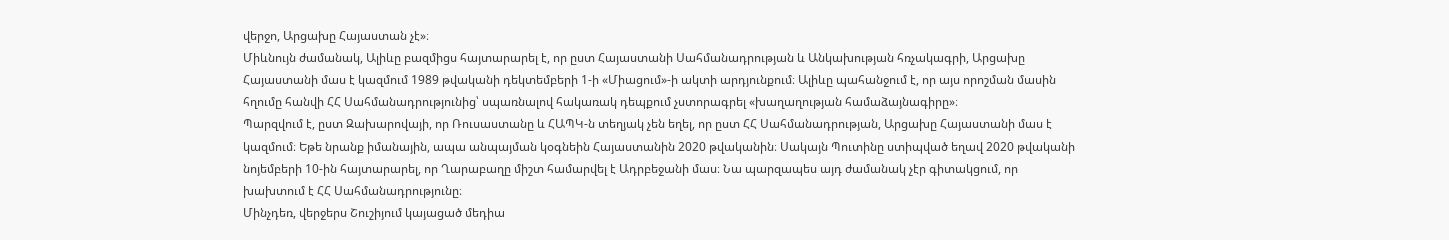վերջո, Արցախը Հայաստան չէ»։
Միևնույն ժամանակ, Ալիևը բազմիցս հայտարարել է, որ ըստ Հայաստանի Սահմանադրության և Անկախության հռչակագրի, Արցախը Հայաստանի մաս է կազմում 1989 թվականի դեկտեմբերի 1-ի «Միացում»-ի ակտի արդյունքում։ Ալիևը պահանջում է, որ այս որոշման մասին հղումը հանվի ՀՀ Սահմանադրությունից՝ սպառնալով հակառակ դեպքում չստորագրել «խաղաղության համաձայնագիրը»։
Պարզվում է, ըստ Զախարովայի, որ Ռուսաստանը և ՀԱՊԿ-ն տեղյակ չեն եղել, որ ըստ ՀՀ Սահմանադրության, Արցախը Հայաստանի մաս է կազմում։ Եթե նրանք իմանային, ապա անպայման կօգնեին Հայաստանին 2020 թվականին։ Սակայն Պուտինը ստիպված եղավ 2020 թվականի նոյեմբերի 10-ին հայտարարել, որ Ղարաբաղը միշտ համարվել է Ադրբեջանի մաս։ Նա պարզապես այդ ժամանակ չէր գիտակցում, որ խախտում է ՀՀ Սահմանադրությունը։
Մինչդեռ, վերջերս Շուշիյում կայացած մեդիա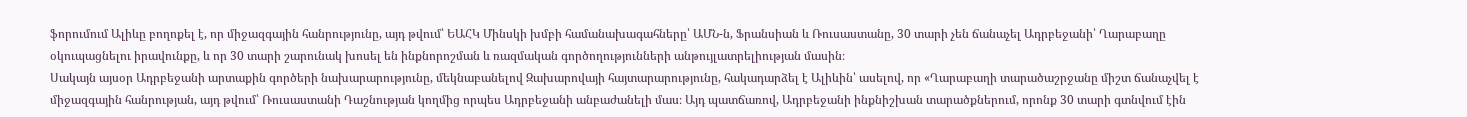ֆորումում Ալիևը բողոքել է, որ միջազգային հանրությունը, այդ թվում՝ ԵԱՀԿ Մինսկի խմբի համանախագահները՝ ԱՄՆ-ն, Ֆրանսիան և Ռուսաստանը, 30 տարի չեն ճանաչել Ադրբեջանի՝ Ղարաբաղը օկուպացնելու իրավունքը, և որ 30 տարի շարունակ խոսել են ինքնորոշման և ռազմական գործողությունների անթույլատրելիության մասին։
Սակայն այսօր Ադրբեջանի արտաքին գործերի նախարարությունը, մեկնաբանելով Զախարովայի հայտարարությունը, հակադարձել է Ալիևին՝ ասելով, որ «Ղարաբաղի տարածաշրջանը միշտ ճանաչվել է միջազգային հանրության, այդ թվում՝ Ռուսաստանի Դաշնության կողմից որպես Ադրբեջանի անբաժանելի մաս։ Այդ պատճառով, Ադրբեջանի ինքնիշխան տարածքներում, որոնք 30 տարի գտնվում էին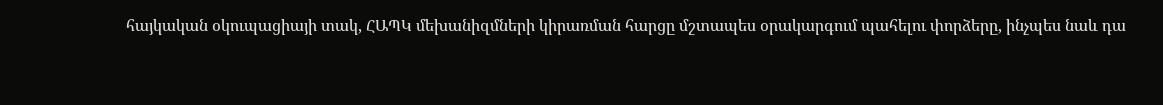հայկական օկուպացիայի տակ, ՀԱՊԿ մեխանիզմների կիրառման հարցը մշտապես օրակարգում պահելու փորձերը, ինչպես նաև դա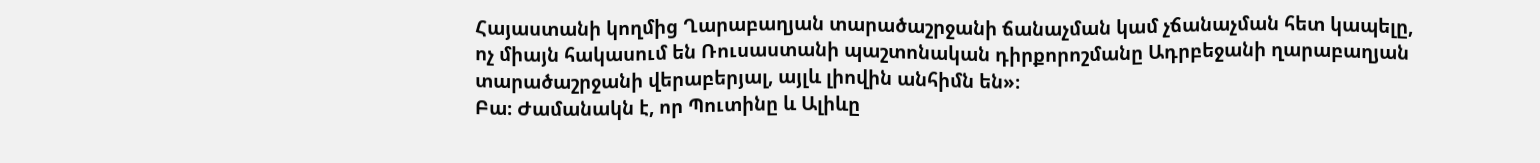Հայաստանի կողմից Ղարաբաղյան տարածաշրջանի ճանաչման կամ չճանաչման հետ կապելը, ոչ միայն հակասում են Ռուսաստանի պաշտոնական դիրքորոշմանը Ադրբեջանի ղարաբաղյան տարածաշրջանի վերաբերյալ, այլև լիովին անհիմն են»։
Բա։ Ժամանակն է, որ Պուտինը և Ալիևը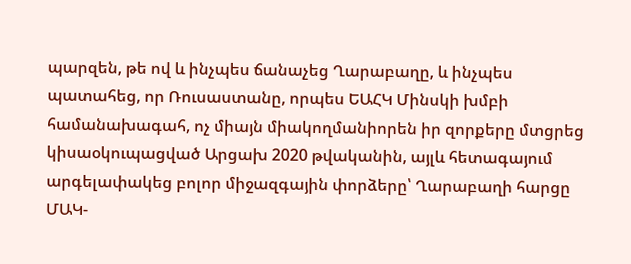պարզեն, թե ով և ինչպես ճանաչեց Ղարաբաղը, և ինչպես պատահեց, որ Ռուսաստանը, որպես ԵԱՀԿ Մինսկի խմբի համանախագահ, ոչ միայն միակողմանիորեն իր զորքերը մտցրեց կիսաօկուպացված Արցախ 2020 թվականին, այլև հետագայում արգելափակեց բոլոր միջազգային փորձերը՝ Ղարաբաղի հարցը ՄԱԿ-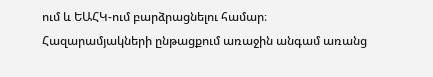ում և ԵԱՀԿ-ում բարձրացնելու համար։
Հազարամյակների ընթացքում առաջին անգամ առանց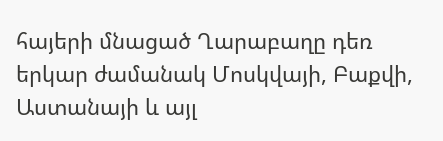հայերի մնացած Ղարաբաղը դեռ երկար ժամանակ Մոսկվայի, Բաքվի, Աստանայի և այլ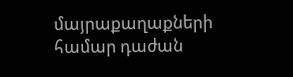մայրաքաղաքների համար դաժան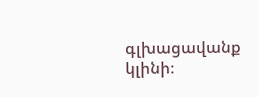գլխացավանք կլինի։